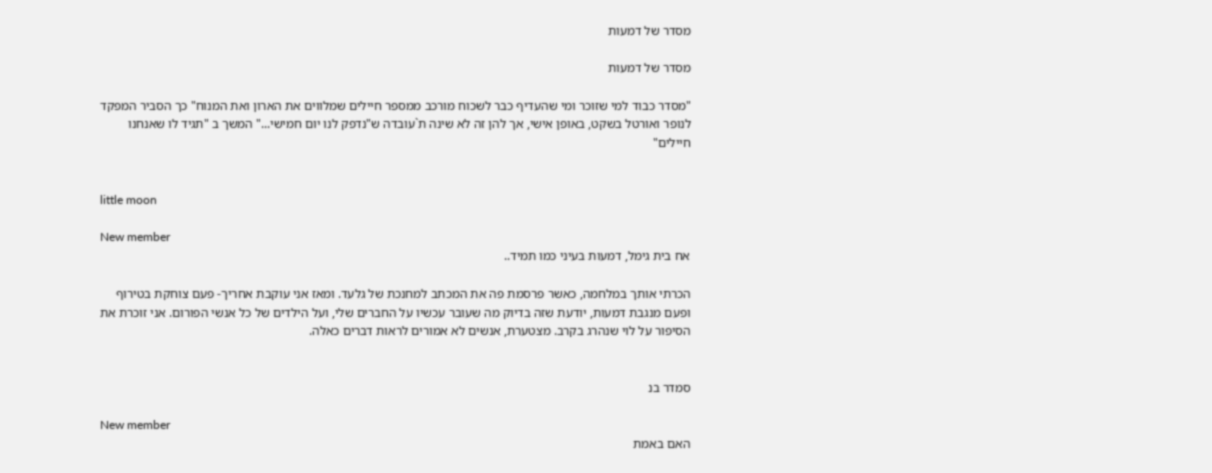מסדר של דמעות

מסדר של דמעות

"מסדר כבוד למי שזוכר ומי שהעדיף כבר לשכוח מורכב ממספר חיילים שמלווים את הארון ואת המנוח" כך הסביר המפקד לנופר ואורטל בשקט, באופן אישי, אך להן זה לא שינה ת`עובדה ש"נדפק לנו יום חמישי..." המשך ב "תגיד לו שאנחנו חיילים"


little moon

New member
אח בית גימל, דמעות בעיני כמו תמיד..

הכרתי אותך במלחמה, כאשר פרסמת פה את המכתב למחנכת של גלעד. ומאז אני עוקבת אחריך- פעם צוחקת בטירוף ופעם מנגבת דמעות, יודעת שזה בדיוק מה שעובר עכשיו על החברים שלי, ועל הילדים של כל אנשי הפורום. אני זוכרת את הסיפור על לוי שנהרג בקרב. מצטערת, אנשים לא אמורים לראות דברים כאלה.


סמדר בנ

New member
האם באמת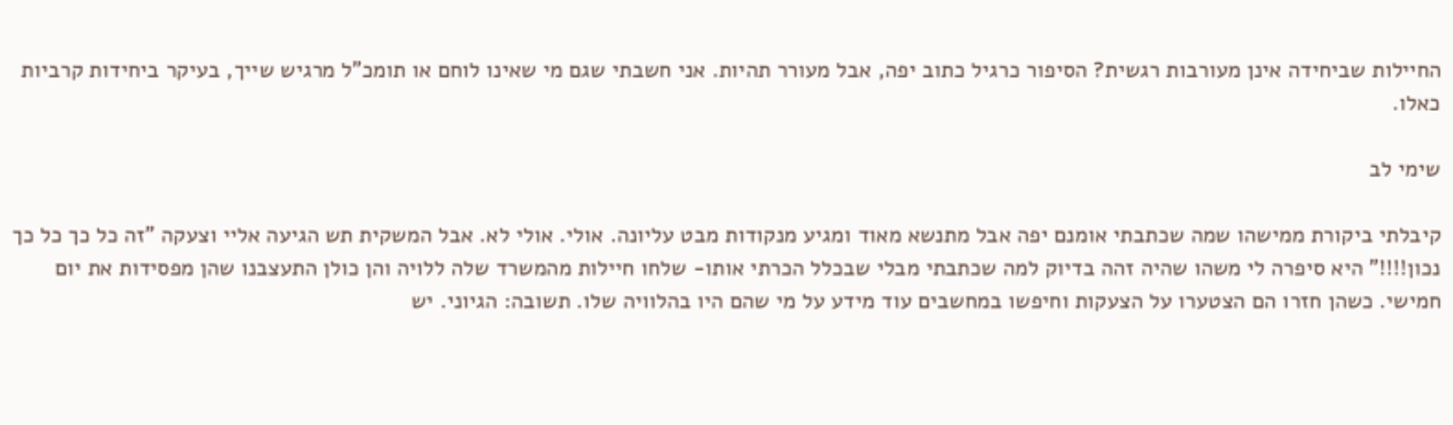החיילות שביחידה אינן מעורבות רגשית? הסיפור כרגיל כתוב יפה, אבל מעורר תהיות. אני חשבתי שגם מי שאינו לוחם או תומכ"ל מרגיש שייך, בעיקר ביחידות קרביות כאלו.

שימי לב

קיבלתי ביקורת ממישהו שמה שכתבתי אומנם יפה אבל מתנשא מאוד ומגיע מנקודות מבט עליונה. אולי. אולי לא. אבל המשקית תש הגיעה אליי וצעקה "זה כל כך כל כך נכון!!!!" היא סיפרה לי משהו שהיה זהה בדיוק למה שכתבתי מבלי שבכלל הכרתי אותו- שלחו חיילות מהמשרד שלה ללויה והן כולן התעצבנו שהן מפסידות את יום חמישי. כשהן חזרו הם הצטערו על הצעקות וחיפשו במחשבים עוד מידע על מי שהם היו בהלוויה שלו. תשובה: הגיוני. יש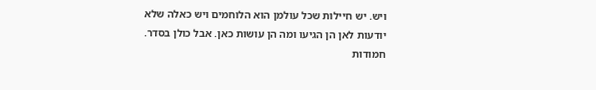ויש. יש חיילות שכל עולמן הוא הלוחמים ויש כאלה שלא יודעות לאן הן הגיעו ומה הן עושות כאן. אבל כולן בסדר. חמודות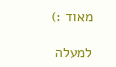מאוד :)

למעלה